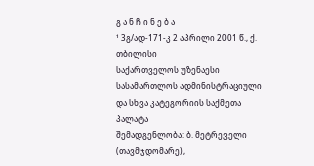გ ა ნ ჩ ი ნ ე ბ ა
¹ 3გ/ად-171-კ 2 აპრილი 2001 წ., ქ. თბილისი
საქართველოს უზენაესი სასამართლოს ადმინისტრაციული და სხვა კატეგორიის საქმეთა პალატა
შემადგენლობა: ბ. მეტრეველი (თავმჯდომარე),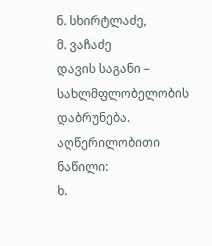ნ. სხირტლაძე,
მ. ვაჩაძე
დავის საგანი – სახლმფლობელობის დაბრუნება.
აღწერილობითი ნაწილი:
ხ.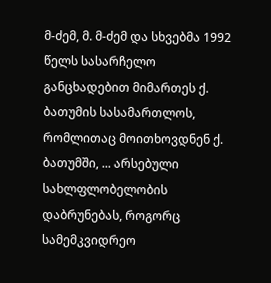მ-ძემ, მ. მ-ძემ და სხვებმა 1992 წელს სასარჩელო განცხადებით მიმართეს ქ. ბათუმის სასამართლოს, რომლითაც მოითხოვდნენ ქ. ბათუმში, ... არსებული სახლფლობელობის დაბრუნებას, როგორც სამემკვიდრეო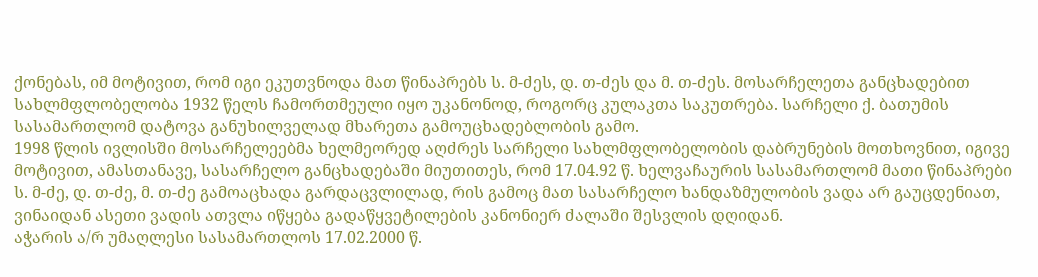ქონებას, იმ მოტივით, რომ იგი ეკუთვნოდა მათ წინაპრებს ს. მ-ძეს, დ. თ-ძეს და მ. თ-ძეს. მოსარჩელეთა განცხადებით სახლმფლობელობა 1932 წელს ჩამორთმეული იყო უკანონოდ, როგორც კულაკთა საკუთრება. სარჩელი ქ. ბათუმის სასამართლომ დატოვა განუხილველად მხარეთა გამოუცხადებლობის გამო.
1998 წლის ივლისში მოსარჩელეებმა ხელმეორედ აღძრეს სარჩელი სახლმფლობელობის დაბრუნების მოთხოვნით, იგივე მოტივით, ამასთანავე, სასარჩელო განცხადებაში მიუთითეს, რომ 17.04.92 წ. ხელვაჩაურის სასამართლომ მათი წინაპრები ს. მ-ძე, დ. თ-ძე, მ. თ-ძე გამოაცხადა გარდაცვლილად, რის გამოც მათ სასარჩელო ხანდაზმულობის ვადა არ გაუცდენიათ, ვინაიდან ასეთი ვადის ათვლა იწყება გადაწყვეტილების კანონიერ ძალაში შესვლის დღიდან.
აჭარის ა/რ უმაღლესი სასამართლოს 17.02.2000 წ.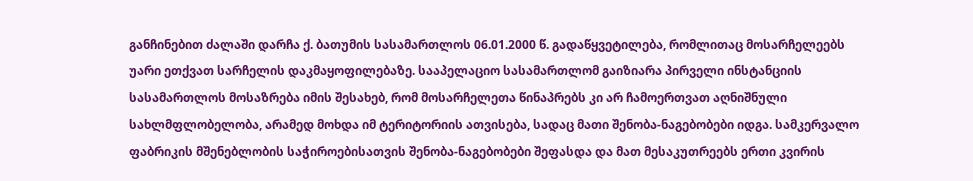განჩინებით ძალაში დარჩა ქ. ბათუმის სასამართლოს 06.01.2000 წ. გადაწყვეტილება, რომლითაც მოსარჩელეებს უარი ეთქვათ სარჩელის დაკმაყოფილებაზე. სააპელაციო სასამართლომ გაიზიარა პირველი ინსტანციის სასამართლოს მოსაზრება იმის შესახებ, რომ მოსარჩელეთა წინაპრებს კი არ ჩამოერთვათ აღნიშნული სახლმფლობელობა, არამედ მოხდა იმ ტერიტორიის ათვისება, სადაც მათი შენობა-ნაგებობები იდგა. სამკერვალო ფაბრიკის მშენებლობის საჭიროებისათვის შენობა-ნაგებობები შეფასდა და მათ მესაკუთრეებს ერთი კვირის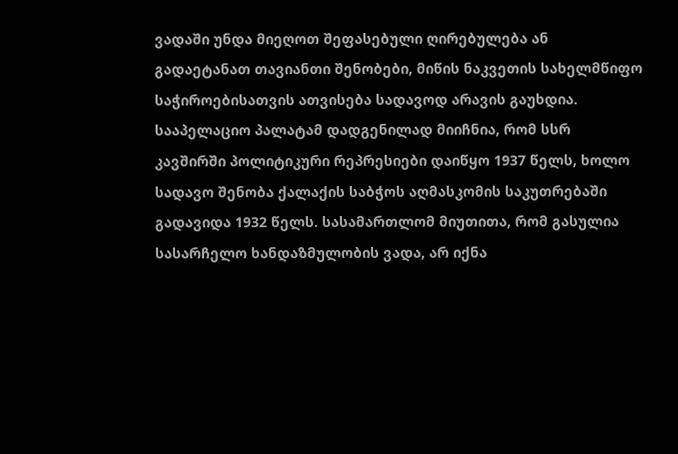ვადაში უნდა მიეღოთ შეფასებული ღირებულება ან გადაეტანათ თავიანთი შენობები, მიწის ნაკვეთის სახელმწიფო საჭიროებისათვის ათვისება სადავოდ არავის გაუხდია. სააპელაციო პალატამ დადგენილად მიიჩნია, რომ სსრ კავშირში პოლიტიკური რეპრესიები დაიწყო 1937 წელს, ხოლო სადავო შენობა ქალაქის საბჭოს აღმასკომის საკუთრებაში გადავიდა 1932 წელს. სასამართლომ მიუთითა, რომ გასულია სასარჩელო ხანდაზმულობის ვადა, არ იქნა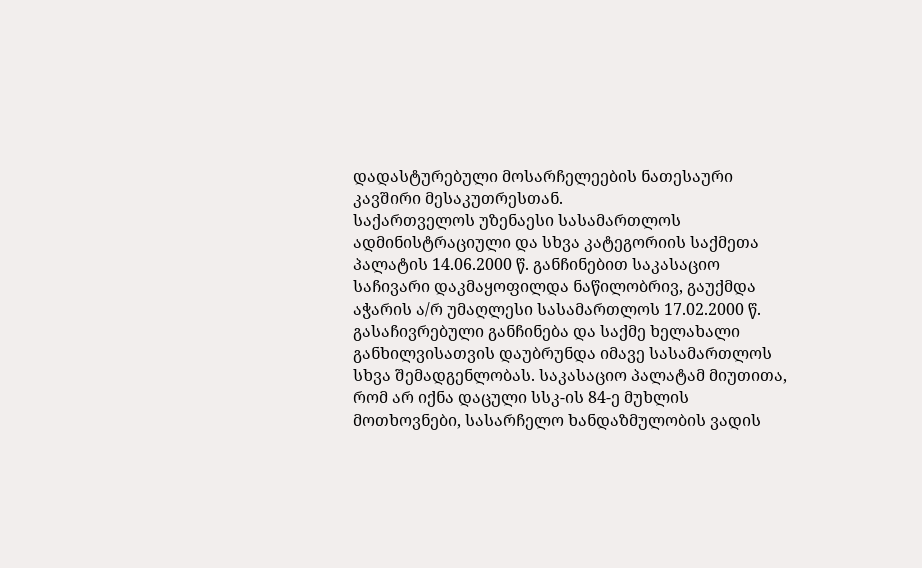დადასტურებული მოსარჩელეების ნათესაური კავშირი მესაკუთრესთან.
საქართველოს უზენაესი სასამართლოს ადმინისტრაციული და სხვა კატეგორიის საქმეთა პალატის 14.06.2000 წ. განჩინებით საკასაციო საჩივარი დაკმაყოფილდა ნაწილობრივ, გაუქმდა აჭარის ა/რ უმაღლესი სასამართლოს 17.02.2000 წ. გასაჩივრებული განჩინება და საქმე ხელახალი განხილვისათვის დაუბრუნდა იმავე სასამართლოს სხვა შემადგენლობას. საკასაციო პალატამ მიუთითა, რომ არ იქნა დაცული სსკ-ის 84-ე მუხლის მოთხოვნები, სასარჩელო ხანდაზმულობის ვადის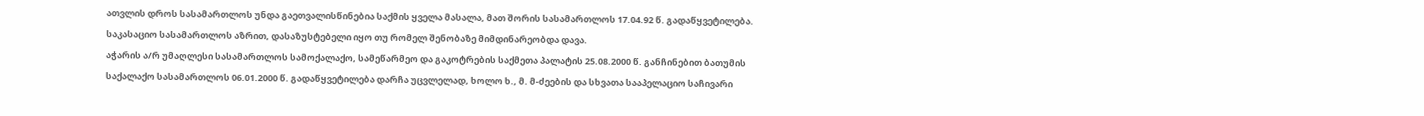ათვლის დროს სასამართლოს უნდა გაეთვალისწინებია საქმის ყველა მასალა, მათ შორის სასამართლოს 17.04.92 წ. გადაწყვეტილება. საკასაციო სასამართლოს აზრით, დასაზუსტებელი იყო თუ რომელ შენობაზე მიმდინარეობდა დავა.
აჭარის ა/რ უმაღლესი სასამართლოს სამოქალაქო, სამეწარმეო და გაკოტრების საქმეთა პალატის 25.08.2000 წ. განჩინებით ბათუმის საქალაქო სასამართლოს 06.01.2000 წ. გადაწყვეტილება დარჩა უცვლელად, ხოლო ხ., მ. მ-ძეების და სხვათა სააპელაციო საჩივარი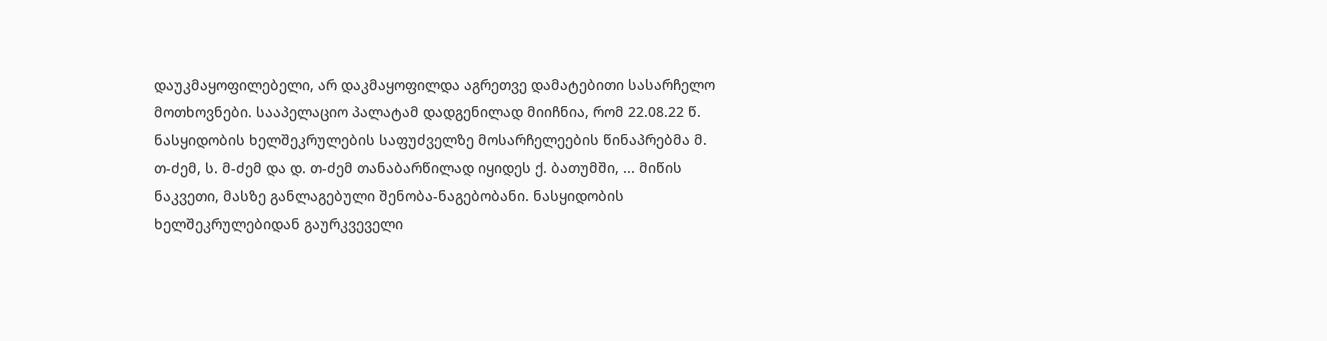დაუკმაყოფილებელი, არ დაკმაყოფილდა აგრეთვე დამატებითი სასარჩელო მოთხოვნები. სააპელაციო პალატამ დადგენილად მიიჩნია, რომ 22.08.22 წ. ნასყიდობის ხელშეკრულების საფუძველზე მოსარჩელეების წინაპრებმა მ. თ-ძემ, ს. მ-ძემ და დ. თ-ძემ თანაბარწილად იყიდეს ქ. ბათუმში, ... მიწის ნაკვეთი, მასზე განლაგებული შენობა-ნაგებობანი. ნასყიდობის ხელშეკრულებიდან გაურკვეველი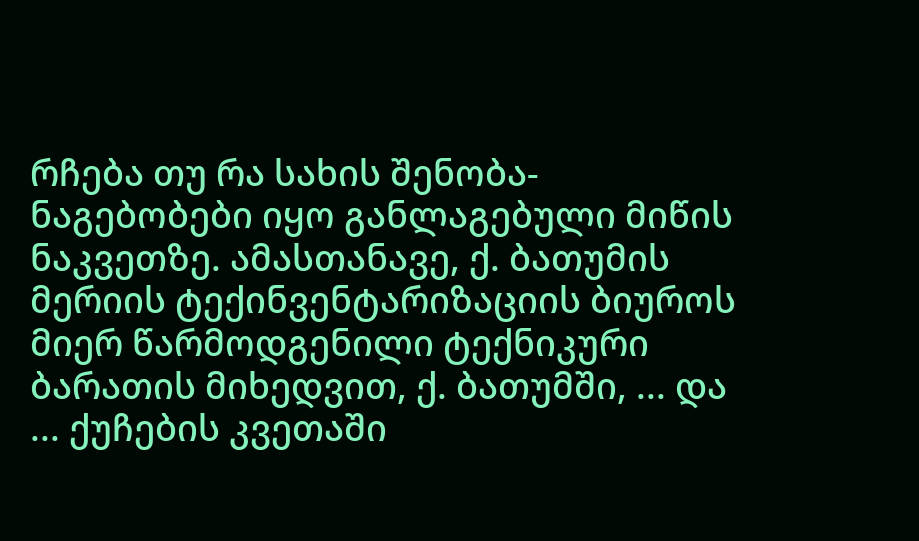რჩება თუ რა სახის შენობა-ნაგებობები იყო განლაგებული მიწის ნაკვეთზე. ამასთანავე, ქ. ბათუმის მერიის ტექინვენტარიზაციის ბიუროს მიერ წარმოდგენილი ტექნიკური ბარათის მიხედვით, ქ. ბათუმში, ... და ... ქუჩების კვეთაში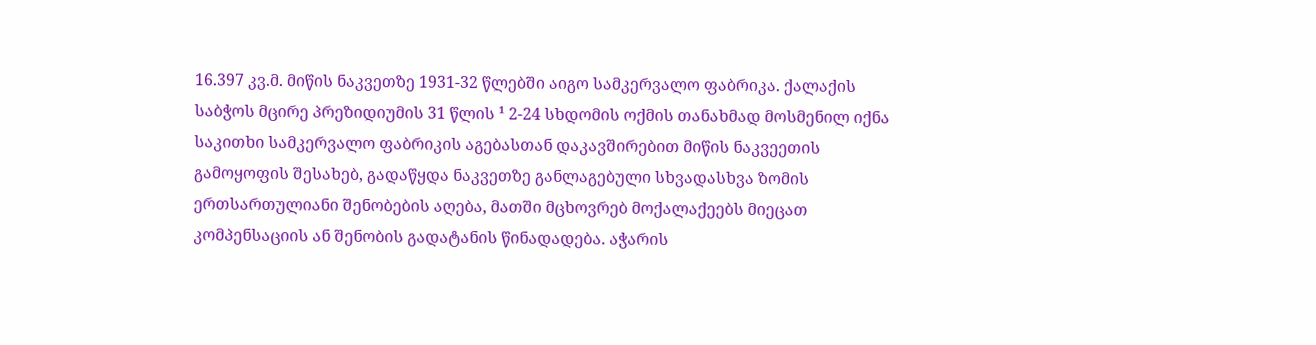16.397 კვ.მ. მიწის ნაკვეთზე 1931-32 წლებში აიგო სამკერვალო ფაბრიკა. ქალაქის საბჭოს მცირე პრეზიდიუმის 31 წლის ¹ 2-24 სხდომის ოქმის თანახმად მოსმენილ იქნა საკითხი სამკერვალო ფაბრიკის აგებასთან დაკავშირებით მიწის ნაკვეეთის გამოყოფის შესახებ, გადაწყდა ნაკვეთზე განლაგებული სხვადასხვა ზომის ერთსართულიანი შენობების აღება, მათში მცხოვრებ მოქალაქეებს მიეცათ კომპენსაციის ან შენობის გადატანის წინადადება. აჭარის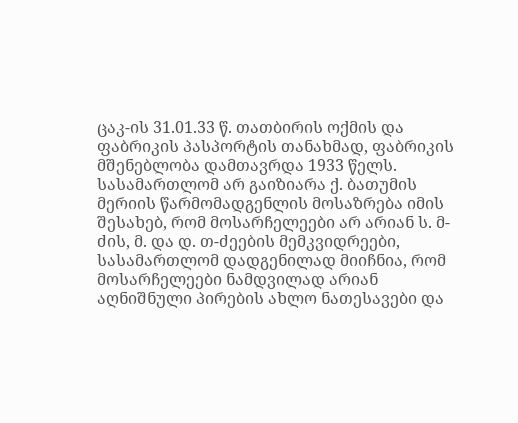ცაკ-ის 31.01.33 წ. თათბირის ოქმის და ფაბრიკის პასპორტის თანახმად, ფაბრიკის მშენებლობა დამთავრდა 1933 წელს. სასამართლომ არ გაიზიარა ქ. ბათუმის მერიის წარმომადგენლის მოსაზრება იმის შესახებ, რომ მოსარჩელეები არ არიან ს. მ-ძის, მ. და დ. თ-ძეების მემკვიდრეები, სასამართლომ დადგენილად მიიჩნია, რომ მოსარჩელეები ნამდვილად არიან აღნიშნული პირების ახლო ნათესავები და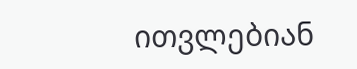ითვლებიან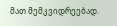მათ მემკვიდრეებად.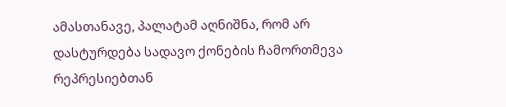ამასთანავე, პალატამ აღნიშნა, რომ არ დასტურდება სადავო ქონების ჩამორთმევა რეპრესიებთან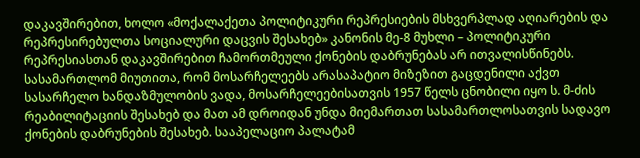დაკავშირებით, ხოლო «მოქალაქეთა პოლიტიკური რეპრესიების მსხვერპლად აღიარების და რეპრესირებულთა სოციალური დაცვის შესახებ» კანონის მე-8 მუხლი – პოლიტიკური რეპრესიასთან დაკავშირებით ჩამორთმეული ქონების დაბრუნებას არ ითვალისწინებს. სასამართლომ მიუთითა, რომ მოსარჩელეებს არასაპატიო მიზეზით გაცდენილი აქვთ სასარჩელო ხანდაზმულობის ვადა, მოსარჩელეებისათვის 1957 წელს ცნობილი იყო ს. მ-ძის რეაბილიტაციის შესახებ და მათ ამ დროიდან უნდა მიემართათ სასამართლოსათვის სადავო ქონების დაბრუნების შესახებ. სააპელაციო პალატამ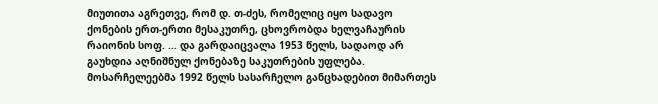მიუთითა აგრეთვე, რომ დ. თ-ძეს, რომელიც იყო სადავო ქონების ერთ-ერთი მესაკუთრე, ცხოვრობდა ხელვაჩაურის რაიონის სოფ. ... და გარდაიცვალა 1953 წელს, სადაოდ არ გაუხდია აღნიშნულ ქონებაზე საკუთრების უფლება. მოსარჩელეებმა 1992 წელს სასარჩელო განცხადებით მიმართეს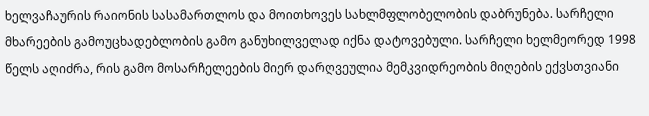ხელვაჩაურის რაიონის სასამართლოს და მოითხოვეს სახლმფლობელობის დაბრუნება. სარჩელი მხარეების გამოუცხადებლობის გამო განუხილველად იქნა დატოვებული. სარჩელი ხელმეორედ 1998 წელს აღიძრა, რის გამო მოსარჩელეების მიერ დარღვეულია მემკვიდრეობის მიღების ექვსთვიანი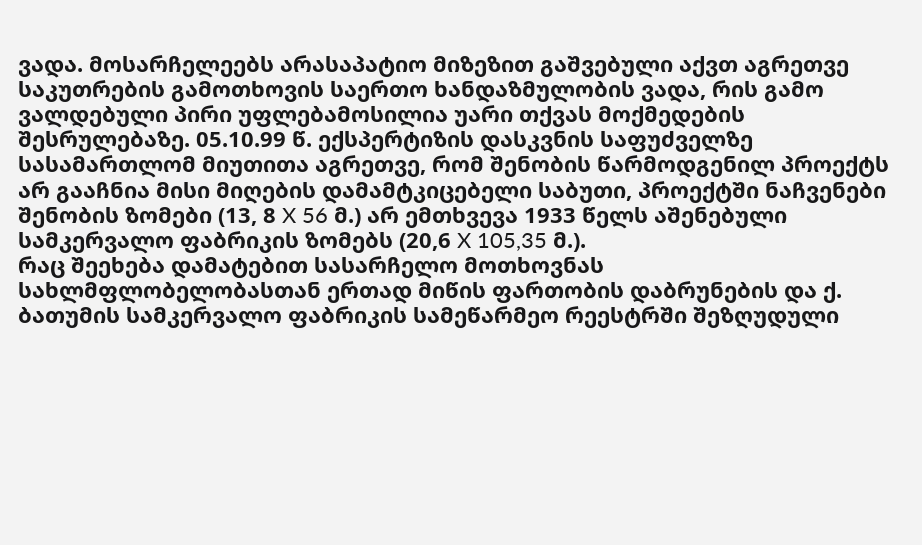ვადა. მოსარჩელეებს არასაპატიო მიზეზით გაშვებული აქვთ აგრეთვე საკუთრების გამოთხოვის საერთო ხანდაზმულობის ვადა, რის გამო ვალდებული პირი უფლებამოსილია უარი თქვას მოქმედების შესრულებაზე. 05.10.99 წ. ექსპერტიზის დასკვნის საფუძველზე სასამართლომ მიუთითა აგრეთვე, რომ შენობის წარმოდგენილ პროექტს არ გააჩნია მისი მიღების დამამტკიცებელი საბუთი, პროექტში ნაჩვენები შენობის ზომები (13, 8 X 56 მ.) არ ემთხვევა 1933 წელს აშენებული სამკერვალო ფაბრიკის ზომებს (20,6 X 105,35 მ.).
რაც შეეხება დამატებით სასარჩელო მოთხოვნას სახლმფლობელობასთან ერთად მიწის ფართობის დაბრუნების და ქ. ბათუმის სამკერვალო ფაბრიკის სამეწარმეო რეესტრში შეზღუდული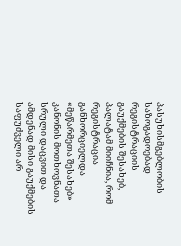პასუხისმგებლობის საზოგადოებად რეგისტრაციის გაუქმების შესახებ, პალატამ მიიჩნია, რომ რეგისტრაცია განხორციელდა «მეწარმეთა შესახებ» კანონის მოთხოვნათა სრული დაცვით და ამდენად მისი გაუქმების საფუძველი არ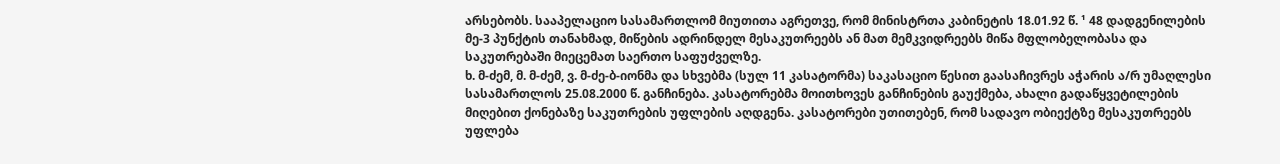არსებობს. სააპელაციო სასამართლომ მიუთითა აგრეთვე, რომ მინისტრთა კაბინეტის 18.01.92 წ. ¹ 48 დადგენილების მე-3 პუნქტის თანახმად, მიწების ადრინდელ მესაკუთრეებს ან მათ მემკვიდრეებს მიწა მფლობელობასა და საკუთრებაში მიეცემათ საერთო საფუძველზე.
ხ. მ-ძემ, მ. მ-ძემ, ვ. მ-ძე-ბ-იონმა და სხვებმა (სულ 11 კასატორმა) საკასაციო წესით გაასაჩივრეს აჭარის ა/რ უმაღლესი სასამართლოს 25.08.2000 წ. განჩინება. კასატორებმა მოითხოვეს განჩინების გაუქმება, ახალი გადაწყვეტილების მიღებით ქონებაზე საკუთრების უფლების აღდგენა. კასატორები უთითებენ, რომ სადავო ობიექტზე მესაკუთრეებს უფლება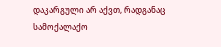დაკარგული არ აქვთ, რადგანაც სამოქალაქო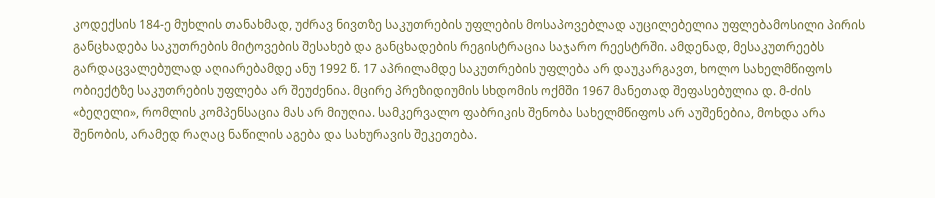კოდექსის 184-ე მუხლის თანახმად, უძრავ ნივთზე საკუთრების უფლების მოსაპოვებლად აუცილებელია უფლებამოსილი პირის განცხადება საკუთრების მიტოვების შესახებ და განცხადების რეგისტრაცია საჯარო რეესტრში. ამდენად, მესაკუთრეებს გარდაცვალებულად აღიარებამდე ანუ 1992 წ. 17 აპრილამდე საკუთრების უფლება არ დაუკარგავთ, ხოლო სახელმწიფოს ობიექტზე საკუთრების უფლება არ შეუძენია. მცირე პრეზიდიუმის სხდომის ოქმში 1967 მანეთად შეფასებულია დ. მ-ძის «ბეღელი», რომლის კომპენსაცია მას არ მიუღია. სამკერვალო ფაბრიკის შენობა სახელმწიფოს არ აუშენებია, მოხდა არა შენობის, არამედ რაღაც ნაწილის აგება და სახურავის შეკეთება.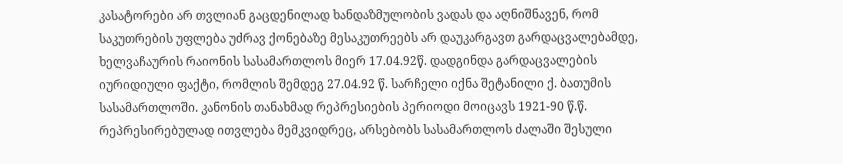კასატორები არ თვლიან გაცდენილად ხანდაზმულობის ვადას და აღნიშნავენ, რომ საკუთრების უფლება უძრავ ქონებაზე მესაკუთრეებს არ დაუკარგავთ გარდაცვალებამდე, ხელვაჩაურის რაიონის სასამართლოს მიერ 17.04.92წ. დადგინდა გარდაცვალების იურიდიული ფაქტი, რომლის შემდეგ 27.04.92 წ. სარჩელი იქნა შეტანილი ქ. ბათუმის სასამართლოში. კანონის თანახმად რეპრესიების პერიოდი მოიცავს 1921-90 წ.წ. რეპრესირებულად ითვლება მემკვიდრეც, არსებობს სასამართლოს ძალაში შესული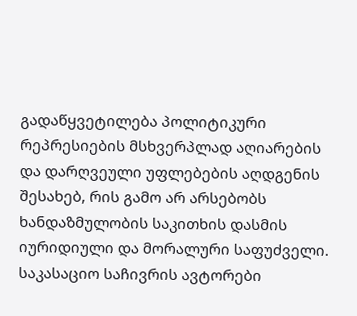გადაწყვეტილება პოლიტიკური რეპრესიების მსხვერპლად აღიარების და დარღვეული უფლებების აღდგენის შესახებ, რის გამო არ არსებობს ხანდაზმულობის საკითხის დასმის იურიდიული და მორალური საფუძველი.
საკასაციო საჩივრის ავტორები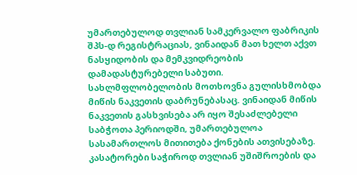უმართებულოდ თვლიან სამკერვალო ფაბრიკის შპს-დ რეგისტრაციას, ვინაიდან მათ ხელთ აქვთ ნასყიდობის და მემკვიდრეობის დამადასტურებელი საბუთი. სახლმფლობელობის მოთხოვნა გულისხმობდა მიწის ნაკვეთის დაბრუნებასაც. ვინაიდან მიწის ნაკვეთის გასხვისება არ იყო შესაძლებელი საბჭოთა პერიოდში, უმართებულოა სასამართლოს მითითება ქონების ათვისებაზე. კასატორები საჭიროდ თვლიან უშიშროების და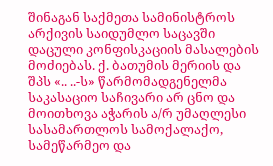შინაგან საქმეთა სამინისტროს არქივის საიდუმლო საცავში დაცული კონფისკაციის მასალების მოძიებას. ქ. ბათუმის მერიის და შპს «.. ..-ს» წარმომადგენელმა საკასაციო საჩივარი არ ცნო და მოითხოვა აჭარის ა/რ უმაღლესი სასამართლოს სამოქალაქო, სამეწარმეო და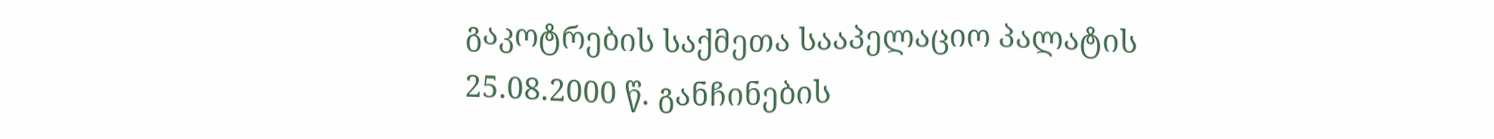გაკოტრების საქმეთა სააპელაციო პალატის 25.08.2000 წ. განჩინების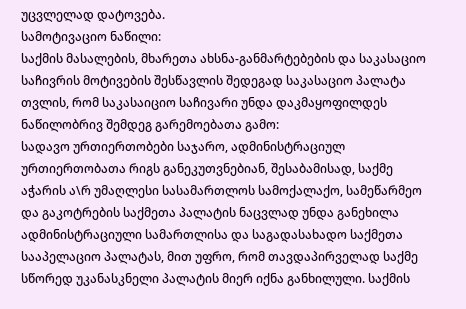უცვლელად დატოვება.
სამოტივაციო ნაწილი:
საქმის მასალების, მხარეთა ახსნა-განმარტებების და საკასაციო საჩივრის მოტივების შესწავლის შედეგად საკასაციო პალატა თვლის, რომ საკასაიციო საჩივარი უნდა დაკმაყოფილდეს ნაწილობრივ შემდეგ გარემოებათა გამო:
სადავო ურთიერთობები საჯარო, ადმინისტრაციულ ურთიერთობათა რიგს განეკუთვნებიან, შესაბამისად, საქმე აჭარის ა\რ უმაღლესი სასამართლოს სამოქალაქო, სამეწარმეო და გაკოტრების საქმეთა პალატის ნაცვლად უნდა განეხილა ადმინისტრაციული სამართლისა და საგადასახადო საქმეთა სააპელაციო პალატას, მით უფრო, რომ თავდაპირველად საქმე სწორედ უკანასკნელი პალატის მიერ იქნა განხილული. საქმის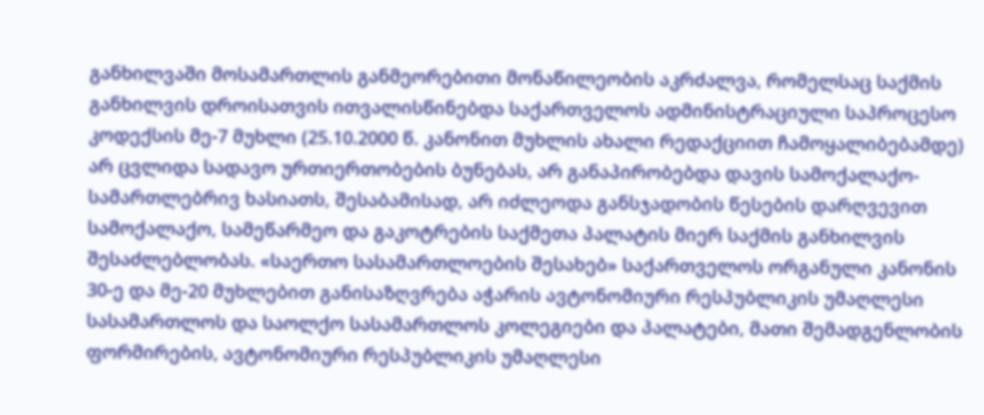განხილვაში მოსამართლის განმეორებითი მონაწილეობის აკრძალვა, რომელსაც საქმის განხილვის დროისათვის ითვალისწინებდა საქართველოს ადმინისტრაციული საპროცესო კოდექსის მე-7 მუხლი (25.10.2000 წ. კანონით მუხლის ახალი რედაქციით ჩამოყალიბებამდე) არ ცვლიდა სადავო ურთიერთობების ბუნებას, არ განაპირობებდა დავის სამოქალაქო-სამართლებრივ ხასიათს, შესაბამისად, არ იძლეოდა განსჯადობის წესების დარღვევით სამოქალაქო, სამეწარმეო და გაკოტრების საქმეთა პალატის მიერ საქმის განხილვის შესაძლებლობას. «საერთო სასამართლოების შესახებ» საქართველოს ორგანული კანონის 30-ე და მე-20 მუხლებით განისაზღვრება აჭარის ავტონომიური რესპუბლიკის უმაღლესი სასამართლოს და საოლქო სასამართლოს კოლეგიები და პალატები, მათი შემადგენლობის ფორმირების, ავტონომიური რესპუბლიკის უმაღლესი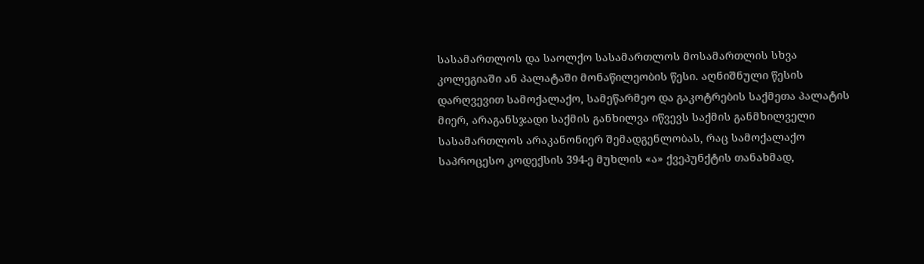სასამართლოს და საოლქო სასამართლოს მოსამართლის სხვა კოლეგიაში ან პალატაში მონაწილეობის წესი. აღნიშნული წესის დარღვევით სამოქალაქო, სამეწარმეო და გაკოტრების საქმეთა პალატის მიერ, არაგანსჯადი საქმის განხილვა იწვევს საქმის განმხილველი სასამართლოს არაკანონიერ შემადგენლობას, რაც სამოქალაქო საპროცესო კოდექსის 394-ე მუხლის «ა» ქვეპუნქტის თანახმად,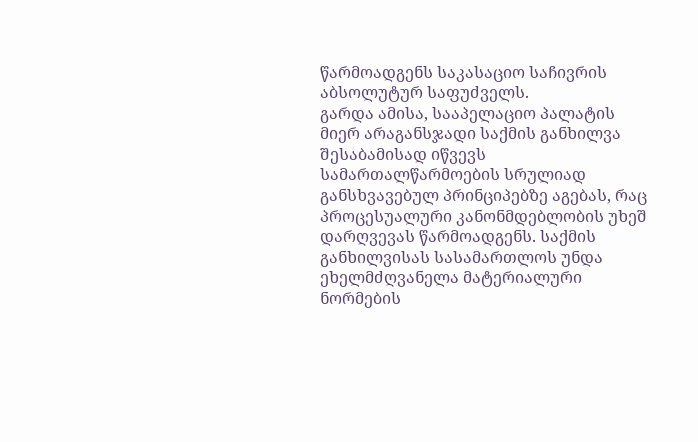წარმოადგენს საკასაციო საჩივრის აბსოლუტურ საფუძველს.
გარდა ამისა, სააპელაციო პალატის მიერ არაგანსჯადი საქმის განხილვა შესაბამისად იწვევს სამართალწარმოების სრულიად განსხვავებულ პრინციპებზე აგებას, რაც პროცესუალური კანონმდებლობის უხეშ დარღვევას წარმოადგენს. საქმის განხილვისას სასამართლოს უნდა ეხელმძღვანელა მატერიალური ნორმების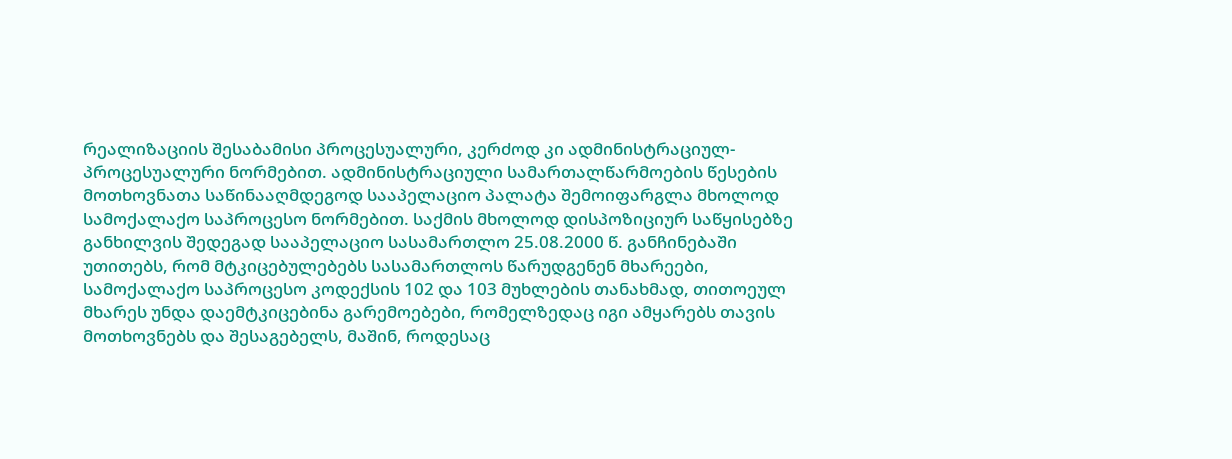რეალიზაციის შესაბამისი პროცესუალური, კერძოდ კი ადმინისტრაციულ-პროცესუალური ნორმებით. ადმინისტრაციული სამართალწარმოების წესების მოთხოვნათა საწინააღმდეგოდ სააპელაციო პალატა შემოიფარგლა მხოლოდ სამოქალაქო საპროცესო ნორმებით. საქმის მხოლოდ დისპოზიციურ საწყისებზე განხილვის შედეგად სააპელაციო სასამართლო 25.08.2000 წ. განჩინებაში უთითებს, რომ მტკიცებულებებს სასამართლოს წარუდგენენ მხარეები, სამოქალაქო საპროცესო კოდექსის 102 და 103 მუხლების თანახმად, თითოეულ მხარეს უნდა დაემტკიცებინა გარემოებები, რომელზედაც იგი ამყარებს თავის მოთხოვნებს და შესაგებელს, მაშინ, როდესაც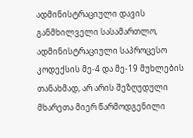ადმინისტრაციული დავის განმხილველი სასამართლო, ადმინისტრაციული საპროცესო კოდექსის მე-4 და მე-19 მუხლების თანახმად, არ არის შეზღუდული მხარეთა მიერ წარმოდგენილი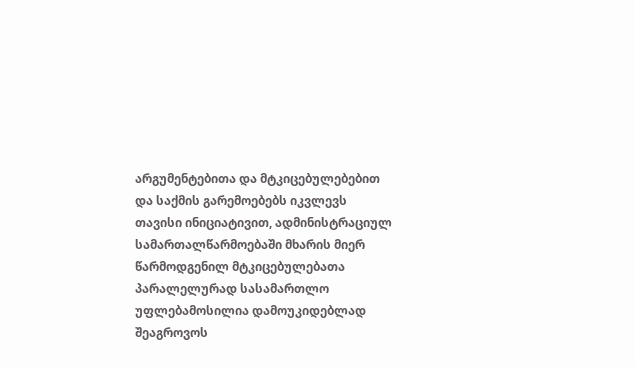არგუმენტებითა და მტკიცებულებებით და საქმის გარემოებებს იკვლევს თავისი ინიციატივით, ადმინისტრაციულ სამართალწარმოებაში მხარის მიერ წარმოდგენილ მტკიცებულებათა პარალელურად სასამართლო უფლებამოსილია დამოუკიდებლად შეაგროვოს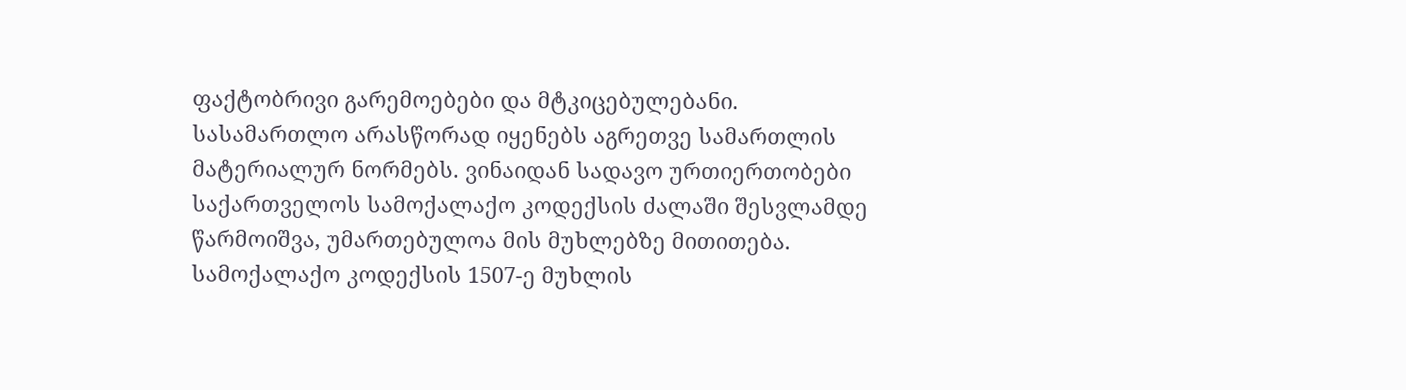ფაქტობრივი გარემოებები და მტკიცებულებანი.
სასამართლო არასწორად იყენებს აგრეთვე სამართლის მატერიალურ ნორმებს. ვინაიდან სადავო ურთიერთობები საქართველოს სამოქალაქო კოდექსის ძალაში შესვლამდე წარმოიშვა, უმართებულოა მის მუხლებზე მითითება. სამოქალაქო კოდექსის 1507-ე მუხლის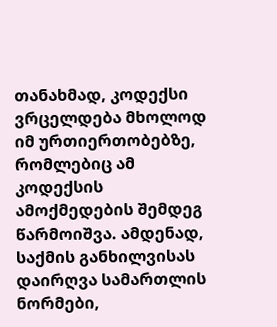თანახმად, კოდექსი ვრცელდება მხოლოდ იმ ურთიერთობებზე, რომლებიც ამ კოდექსის ამოქმედების შემდეგ წარმოიშვა. ამდენად, საქმის განხილვისას დაირღვა სამართლის ნორმები,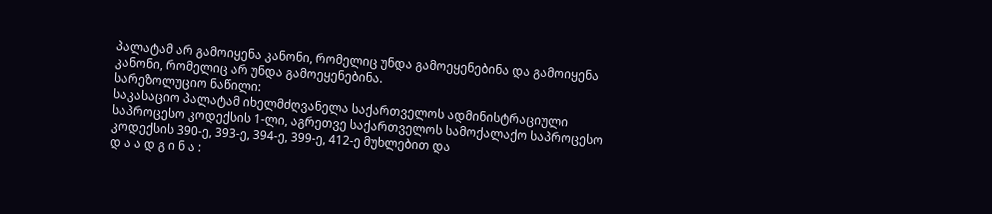პალატამ არ გამოიყენა კანონი, რომელიც უნდა გამოეყენებინა და გამოიყენა კანონი, რომელიც არ უნდა გამოეყენებინა.
სარეზოლუციო ნაწილი:
საკასაციო პალატამ იხელმძღვანელა საქართველოს ადმინისტრაციული საპროცესო კოდექსის 1-ლი, აგრეთვე საქართველოს სამოქალაქო საპროცესო კოდექსის 390-ე, 393-ე, 394-ე, 399-ე, 412-ე მუხლებით და
დ ა ა დ გ ი ნ ა :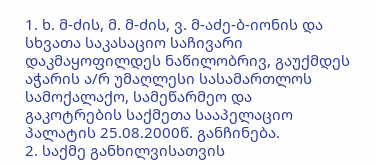1. ხ. მ-ძის, მ. მ-ძის, ვ. მ-აძე-ბ-იონის და სხვათა საკასაციო საჩივარი დაკმაყოფილდეს ნაწილობრივ, გაუქმდეს აჭარის ა/რ უმაღლესი სასამართლოს სამოქალაქო, სამეწარმეო და გაკოტრების საქმეთა სააპელაციო პალატის 25.08.2000წ. განჩინება.
2. საქმე განხილვისათვის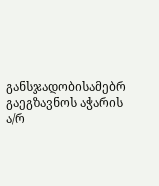განსჯადობისამებრ გაეგზავნოს აჭარის ა/რ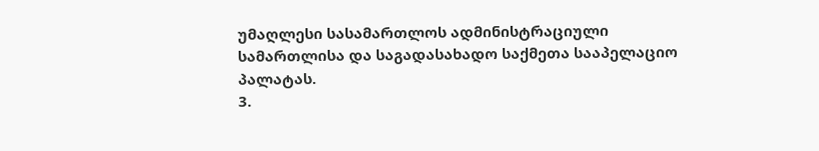უმაღლესი სასამართლოს ადმინისტრაციული სამართლისა და საგადასახადო საქმეთა სააპელაციო პალატას.
3.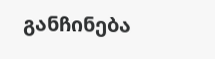განჩინება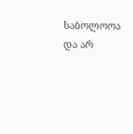საბოლოოა და არ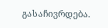გასაჩივრდება.